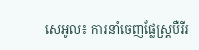សេអូល៖ ការនាំចេញផ្លែស្ត្របឺរីរ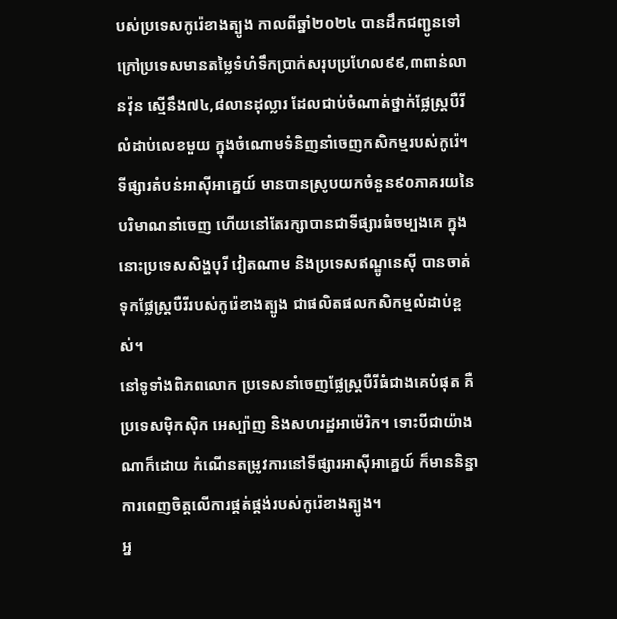បស់ប្រទេសកូរ៉េខាងត្បូង កាលពីឆ្នាំ២០២៤ បានដឹកជញ្ជូនទៅក្រៅប្រទេសមានតម្លៃទំហំទឹកប្រាក់សរុបប្រហែល៩៩,៣ពាន់លានវ៉ុន ស្មើនឹង៧៤,៨លានដុល្លារ ដែលជាប់ចំណាត់ថ្នាក់ផ្លែស្ត្របឺរីលំដាប់លេខមួយ ក្នុងចំណោមទំនិញនាំចេញកសិកម្មរបស់កូរ៉េ។
ទីផ្សារតំបន់អាស៊ីអាគ្នេយ៍ មានបានស្រូបយកចំនួន៩០ភាគរយនៃបរិមាណនាំចេញ ហើយនៅតែរក្សាបានជាទីផ្សារធំចម្បងគេ ក្នុងនោះប្រទេសសិង្ហបុរី វៀតណាម និងប្រទេសឥណ្ឌូនេស៊ី បានចាត់ទុកផ្លែស្ត្របឺរីរបស់កូរ៉េខាងត្បូង ជាផលិតផលកសិកម្មលំដាប់ខ្ពស់។
នៅទូទាំងពិភពលោក ប្រទេសនាំចេញផ្លែស្ត្របឺរីធំជាងគេបំផុត គឺប្រទេសម៉ិកស៊ិក អេស្ប៉ាញ និងសហរដ្ឋអាម៉េរិក។ ទោះបីជាយ៉ាងណាក៏ដោយ កំណើនតម្រូវការនៅទីផ្សារអាស៊ីអាគ្នេយ៍ ក៏មាននិន្នាការពេញចិត្តលើការផ្គត់ផ្គង់របស់កូរ៉េខាងត្បូង។
អ្ន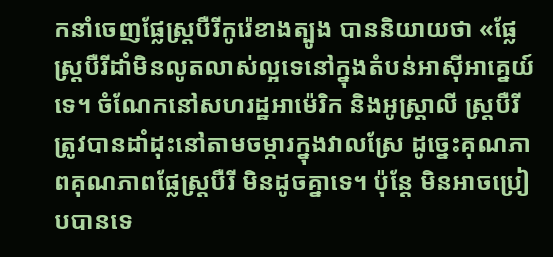កនាំចេញផ្លែស្ត្របឺរីកូរ៉េខាងត្បូង បាននិយាយថា «ផ្លែស្ត្របឺរីដាំមិនលូតលាស់ល្អទេនៅក្នុងតំបន់អាស៊ីអាគ្នេយ៍ទេ។ ចំណែកនៅសហរដ្ឋអាម៉េរិក និងអូស្ត្រាលី ស្ត្របឺរី ត្រូវបានដាំដុះនៅតាមចម្ការក្នុងវាលស្រែ ដូច្នេះគុណភាពគុណភាពផ្លែស្ត្របឺរី មិនដូចគ្នាទេ។ ប៉ុន្តែ មិនអាចប្រៀបបានទេ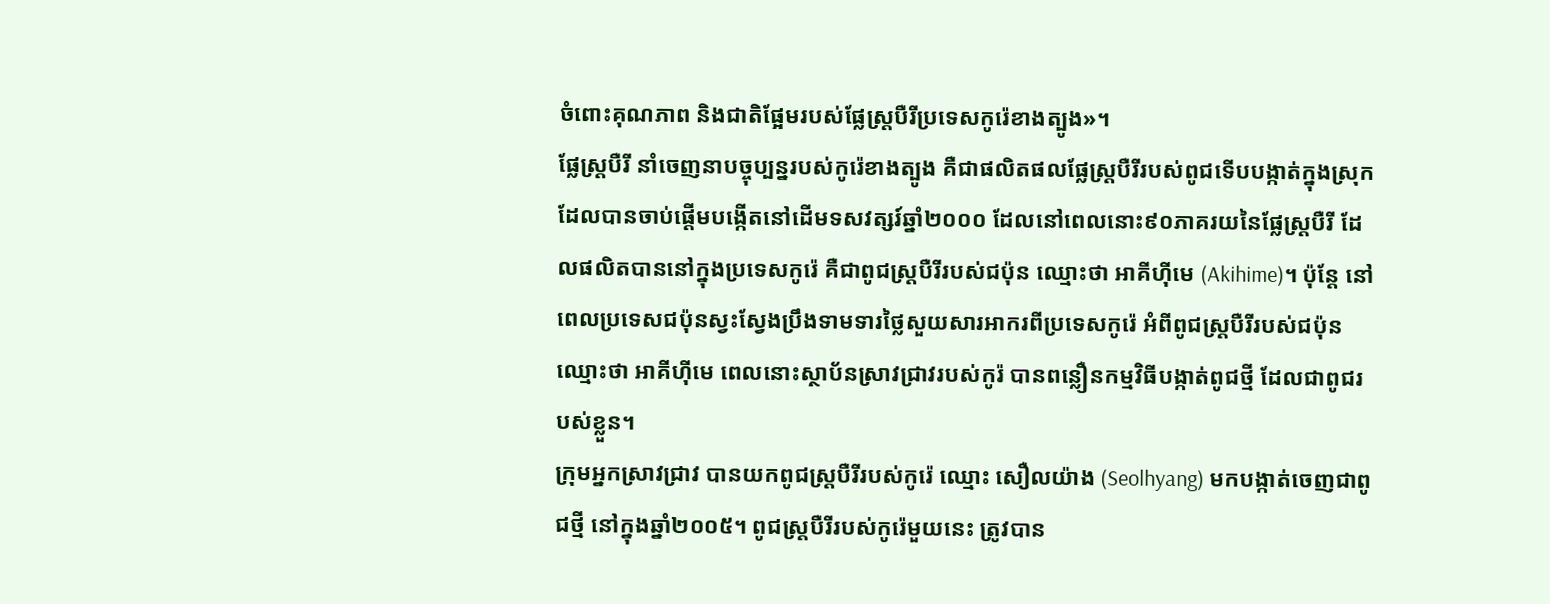ចំពោះគុណភាព និងជាតិផ្អែមរបស់ផ្លែស្ត្របឺរីប្រទេសកូរ៉េខាងត្បូង»។
ផ្លែស្ត្របឺរី នាំចេញនាបច្ចុប្បន្នរបស់កូរ៉េខាងត្បូង គឺជាផលិតផលផ្លែស្ត្របឺរីរបស់ពូជទើបបង្កាត់ក្នុងស្រុក ដែលបានចាប់ផ្តើមបង្កើតនៅដើមទសវត្សរ៍ឆ្នាំ២០០០ ដែលនៅពេលនោះ៩០ភាគរយនៃផ្លែស្ត្របឺរី ដែលផលិតបាននៅក្នុងប្រទេសកូរ៉េ គឺជាពូជស្ត្របឺរីរបស់ជប៉ុន ឈ្មោះថា អាគីហ៊ីមេ (Akihime)។ ប៉ុន្តែ នៅពេលប្រទេសជប៉ុនស្វះស្វែងប្រឹងទាមទារថ្លៃសួយសារអាករពីប្រទេសកូរ៉េ អំពីពូជស្ត្របឺរីរបស់ជប៉ុន ឈ្មោះថា អាគីហ៊ីមេ ពេលនោះស្ថាប័នស្រាវជ្រាវរបស់កូរ៉ បានពន្លឿនកម្មវិធីបង្កាត់ពូជថ្មី ដែលជាពូជរបស់ខ្លួន។
ក្រុមអ្នកស្រាវជ្រាវ បានយកពូជស្ត្របឺរីរបស់កូរ៉េ ឈ្មោះ សឿលយ៉ាង (Seolhyang) មកបង្កាត់ចេញជាពូជថ្មី នៅក្នុងឆ្នាំ២០០៥។ ពូជស្ត្របឺរីរបស់កូរ៉េមួយនេះ ត្រូវបាន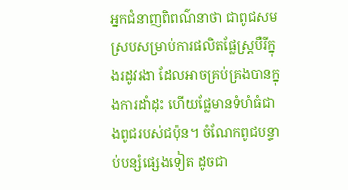អ្នកជំនាញពិពណ៌នាថា ជាពូជសមស្របសម្រាប់ការផលិតផ្លែស្ត្របឺរីក្នុងរដូវរងា ដែលអាចគ្រប់គ្រងបានក្នុងការដាំដុះ ហើយផ្លែមានទំហំធំជាងពូជរបស់ជប៉ុន។ ចំណែកពូជបន្ទាប់បន្សំផ្សេងទៀត ដូចជា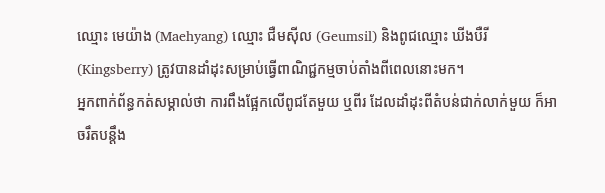ឈ្មោះ មេយ៉ាង (Maehyang) ឈ្មោះ ជឺមស៊ីល (Geumsil) និងពូជឈ្មោះ ឃីងបឺរី (Kingsberry) ត្រូវបានដាំដុះសម្រាប់ធ្វើពាណិជ្ជកម្មចាប់តាំងពីពេលនោះមក។
អ្នកពាក់ព័ន្ធកត់សម្គាល់ថា ការពឹងផ្អែកលើពូជតែមួយ ឬពីរ ដែលដាំដុះពីតំបន់ជាក់លាក់មួយ ក៏អាចរឹតបន្តឹង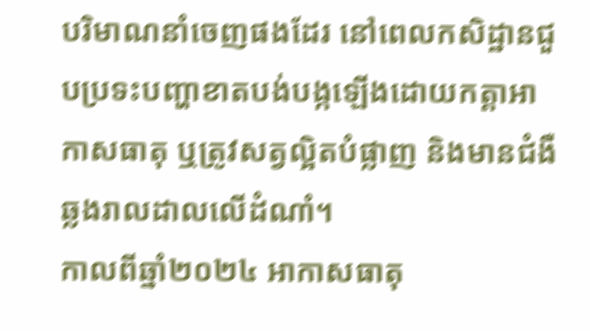បរិមាណនាំចេញផងដែរ នៅពេលកសិដ្ឋានជួបប្រទះបញ្ហាខាតបង់បង្កឡើងដោយកត្តាអាកាសធាតុ ឬត្រូវសត្វល្អិតបំផ្លាញ និងមានជំងឺឆ្លងរាលដាលលើដំណាំ។
កាលពីឆ្នាំ២០២៤ អាកាសធាតុ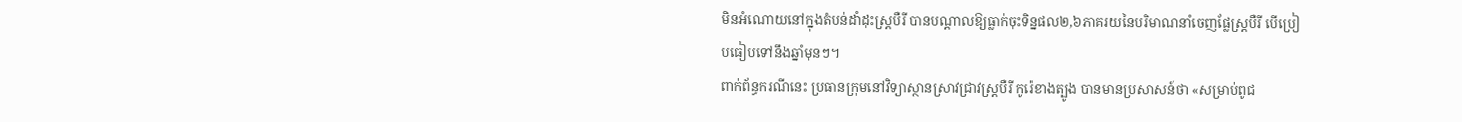មិនអំណោយនៅក្នុងតំបន់ដាំដុះស្ត្របឺរី បានបណ្តាលឱ្យធ្លាក់ចុះទិន្នផល២,៦ភាគរយនៃបរិមាណនាំចេញផ្លែស្ត្របឺរី បើប្រៀបធៀបទៅនឹងឆ្នាំមុនៗ។
ពាក់ព័ន្ធករណីនេះ ប្រធានក្រុមនៅវិទ្យាស្ថានស្រាវជ្រាវស្ត្របឺរី កូរ៉េខាងត្បូង បានមានប្រសាសន៍ថា «សម្រាប់ពូជ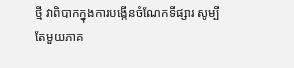ថ្មី វាពិបាកក្នុងការបង្កើនចំណែកទីផ្សារ សូម្បីតែមួយភាគ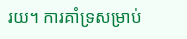រយ។ ការគាំទ្រសម្រាប់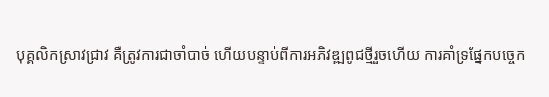បុគ្គលិកស្រាវជ្រាវ គឺត្រូវការជាចាំបាច់ ហើយបន្ទាប់ពីការអភិវឌ្ឍពូជថ្មីរួចហើយ ការគាំទ្រផ្នែកបច្ចេក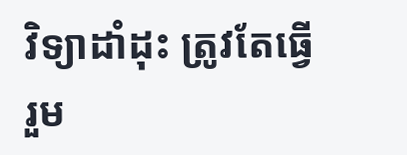វិទ្យាដាំដុះ ត្រូវតែធ្វើរួម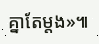គ្នាតែម្តង»៕